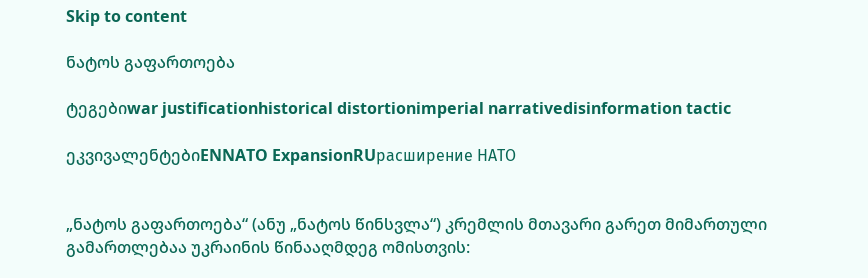Skip to content

ნატოს გაფართოება

ტეგებიwar justificationhistorical distortionimperial narrativedisinformation tactic

ეკვივალენტებიENNATO ExpansionRUрасширение НАТО


„ნატოს გაფართოება“ (ანუ „ნატოს წინსვლა“) კრემლის მთავარი გარეთ მიმართული გამართლებაა უკრაინის წინააღმდეგ ომისთვის: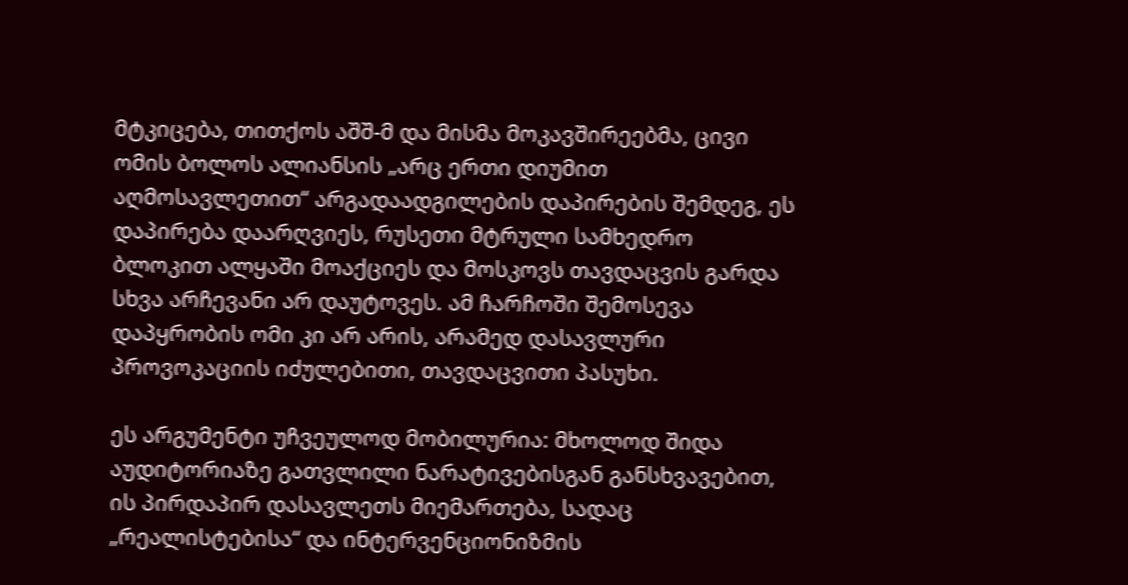მტკიცება, თითქოს აშშ-მ და მისმა მოკავშირეებმა, ცივი ომის ბოლოს ალიანსის „არც ერთი დიუმით აღმოსავლეთით“ არგადაადგილების დაპირების შემდეგ, ეს დაპირება დაარღვიეს, რუსეთი მტრული სამხედრო ბლოკით ალყაში მოაქციეს და მოსკოვს თავდაცვის გარდა სხვა არჩევანი არ დაუტოვეს. ამ ჩარჩოში შემოსევა დაპყრობის ომი კი არ არის, არამედ დასავლური პროვოკაციის იძულებითი, თავდაცვითი პასუხი.

ეს არგუმენტი უჩვეულოდ მობილურია: მხოლოდ შიდა აუდიტორიაზე გათვლილი ნარატივებისგან განსხვავებით, ის პირდაპირ დასავლეთს მიემართება, სადაც „რეალისტებისა“ და ინტერვენციონიზმის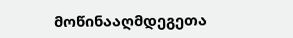მოწინააღმდეგეთა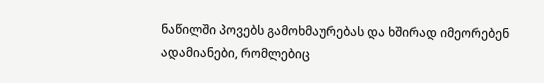ნაწილში პოვებს გამოხმაურებას და ხშირად იმეორებენ ადამიანები, რომლებიც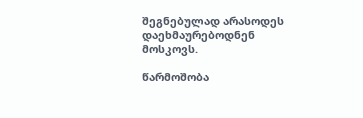შეგნებულად არასოდეს დაეხმაურებოდნენ მოსკოვს.

წარმოშობა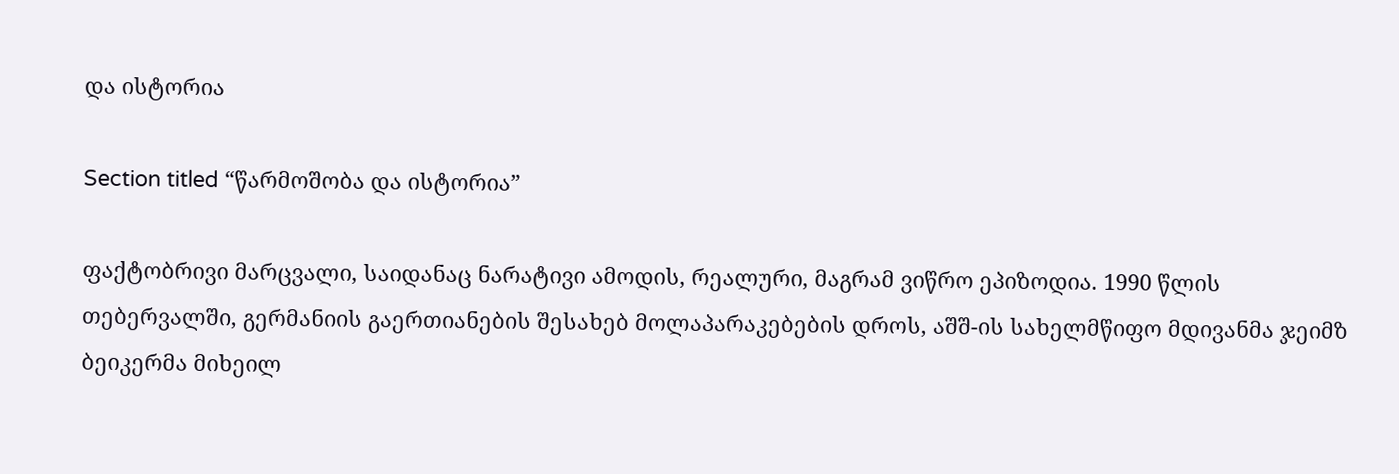და ისტორია

Section titled “წარმოშობა და ისტორია”

ფაქტობრივი მარცვალი, საიდანაც ნარატივი ამოდის, რეალური, მაგრამ ვიწრო ეპიზოდია. 1990 წლის თებერვალში, გერმანიის გაერთიანების შესახებ მოლაპარაკებების დროს, აშშ-ის სახელმწიფო მდივანმა ჯეიმზ ბეიკერმა მიხეილ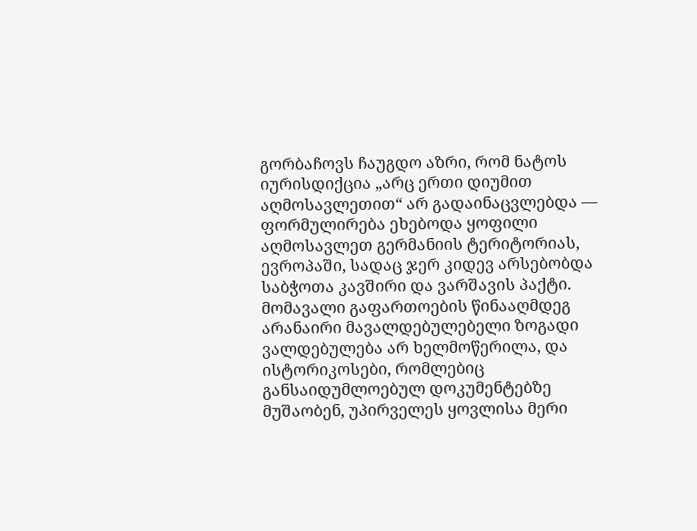გორბაჩოვს ჩაუგდო აზრი, რომ ნატოს იურისდიქცია „არც ერთი დიუმით აღმოსავლეთით“ არ გადაინაცვლებდა — ფორმულირება ეხებოდა ყოფილი აღმოსავლეთ გერმანიის ტერიტორიას, ევროპაში, სადაც ჯერ კიდევ არსებობდა საბჭოთა კავშირი და ვარშავის პაქტი. მომავალი გაფართოების წინააღმდეგ არანაირი მავალდებულებელი ზოგადი ვალდებულება არ ხელმოწერილა, და ისტორიკოსები, რომლებიც განსაიდუმლოებულ დოკუმენტებზე მუშაობენ, უპირველეს ყოვლისა მერი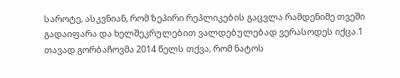საროტე, ასკვნიან, რომ ზეპირი რეპლიკების გაცვლა რამდენიმე თვეში გადაიფარა და ხელშეკრულებით ვალდებულებად ვერასოდეს იქცა.1 თავად გორბაჩოვმა 2014 წელს თქვა, რომ ნატოს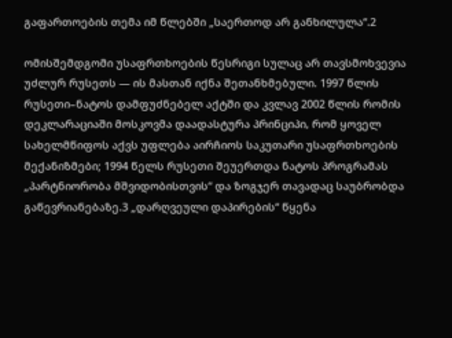გაფართოების თემა იმ წლებში „საერთოდ არ განხილულა“.2

ომისშემდგომი უსაფრთხოების წესრიგი სულაც არ თავსმოხვევია უძლურ რუსეთს — ის მასთან იქნა შეთანხმებული. 1997 წლის რუსეთი–ნატოს დამფუძნებელ აქტში და კვლავ 2002 წლის რომის დეკლარაციაში მოსკოვმა დაადასტურა პრინციპი, რომ ყოველ სახელმწიფოს აქვს უფლება აირჩიოს საკუთარი უსაფრთხოების მექანიზმები; 1994 წელს რუსეთი შეუერთდა ნატოს პროგრამას „პარტნიორობა მშვიდობისთვის“ და ზოგჯერ თავადაც საუბრობდა გაწევრიანებაზე.3 „დარღვეული დაპირების“ წყენა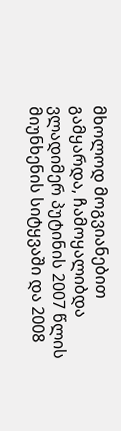მხოლოდ მოგვიანებით გამყარდა, ჩამოყალიბდა ვლადიმერ პუტინის 2007 წლის მიუნხენის სიტყვაში და 2008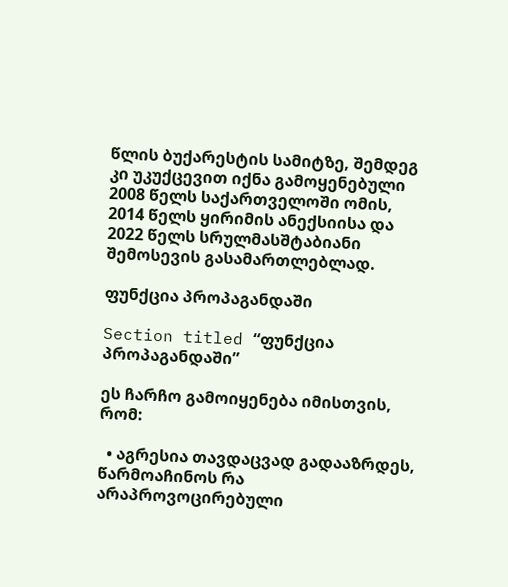წლის ბუქარესტის სამიტზე, შემდეგ კი უკუქცევით იქნა გამოყენებული 2008 წელს საქართველოში ომის, 2014 წელს ყირიმის ანექსიისა და 2022 წელს სრულმასშტაბიანი შემოსევის გასამართლებლად.

ფუნქცია პროპაგანდაში

Section titled “ფუნქცია პროპაგანდაში”

ეს ჩარჩო გამოიყენება იმისთვის, რომ:

  • აგრესია თავდაცვად გადააზრდეს, წარმოაჩინოს რა არაპროვოცირებული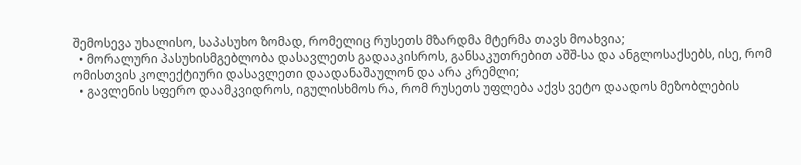შემოსევა უხალისო, საპასუხო ზომად, რომელიც რუსეთს მზარდმა მტერმა თავს მოახვია;
  • მორალური პასუხისმგებლობა დასავლეთს გადააკისროს, განსაკუთრებით აშშ-სა და ანგლოსაქსებს, ისე, რომ ომისთვის კოლექტიური დასავლეთი დაადანაშაულონ და არა კრემლი;
  • გავლენის სფერო დაამკვიდროს, იგულისხმოს რა, რომ რუსეთს უფლება აქვს ვეტო დაადოს მეზობლების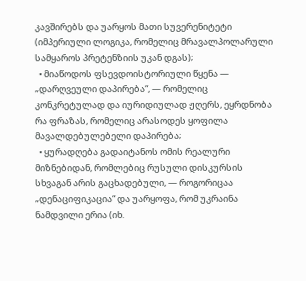კავშირებს და უარყოს მათი სუვერენიტეტი (იმპერიული ლოგიკა, რომელიც მრავალპოლარული სამყაროს პრეტენზიის უკან დგას);
  • მიაწოდოს ფსევდოისტორიული წყენა — „დარღვეული დაპირება“, — რომელიც კონკრეტულად და იურიდიულად ჟღერს, ეყრდნობა რა ფრაზას, რომელიც არასოდეს ყოფილა მავალდებულებელი დაპირება;
  • ყურადღება გადაიტანოს ომის რეალური მიზნებიდან, რომლებიც რუსული დისკურსის სხვაგან არის გაცხადებული, — როგორიცაა „დენაციფიკაცია“ და უარყოფა, რომ უკრაინა ნამდვილი ერია (იხ.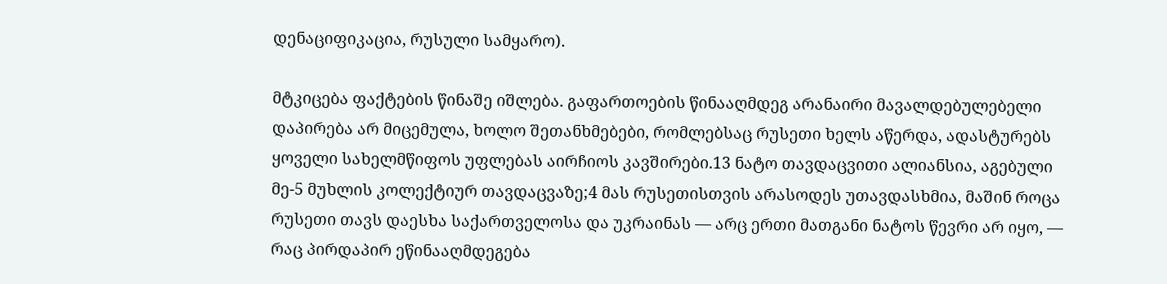დენაციფიკაცია, რუსული სამყარო).

მტკიცება ფაქტების წინაშე იშლება. გაფართოების წინააღმდეგ არანაირი მავალდებულებელი დაპირება არ მიცემულა, ხოლო შეთანხმებები, რომლებსაც რუსეთი ხელს აწერდა, ადასტურებს ყოველი სახელმწიფოს უფლებას აირჩიოს კავშირები.13 ნატო თავდაცვითი ალიანსია, აგებული მე-5 მუხლის კოლექტიურ თავდაცვაზე;4 მას რუსეთისთვის არასოდეს უთავდასხმია, მაშინ როცა რუსეთი თავს დაესხა საქართველოსა და უკრაინას — არც ერთი მათგანი ნატოს წევრი არ იყო, — რაც პირდაპირ ეწინააღმდეგება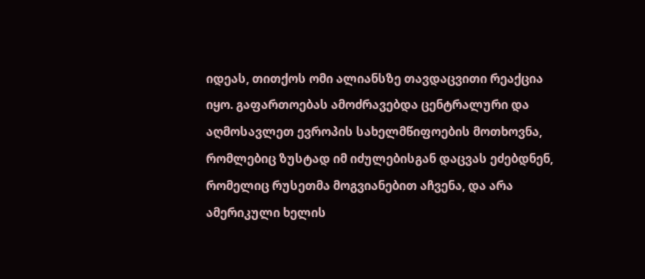იდეას, თითქოს ომი ალიანსზე თავდაცვითი რეაქცია იყო. გაფართოებას ამოძრავებდა ცენტრალური და აღმოსავლეთ ევროპის სახელმწიფოების მოთხოვნა, რომლებიც ზუსტად იმ იძულებისგან დაცვას ეძებდნენ, რომელიც რუსეთმა მოგვიანებით აჩვენა, და არა ამერიკული ხელის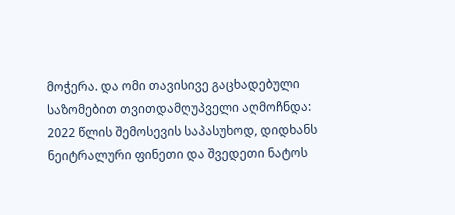მოჭერა. და ომი თავისივე გაცხადებული საზომებით თვითდამღუპველი აღმოჩნდა: 2022 წლის შემოსევის საპასუხოდ, დიდხანს ნეიტრალური ფინეთი და შვედეთი ნატოს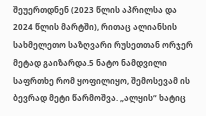შეუერთდნენ (2023 წლის აპრილსა და 2024 წლის მარტში), რითაც ალიანსის სახმელეთო საზღვარი რუსეთთან ორჯერ მეტად გაიზარდა.5 ნატო ნამდვილი საფრთხე რომ ყოფილიყო, შემოსევამ ის ბევრად მეტი წარმოშვა. „ალყის“ ხატიც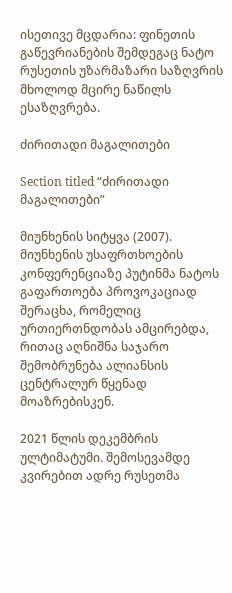ისეთივე მცდარია: ფინეთის გაწევრიანების შემდეგაც ნატო რუსეთის უზარმაზარი საზღვრის მხოლოდ მცირე ნაწილს ესაზღვრება.

ძირითადი მაგალითები

Section titled “ძირითადი მაგალითები”

მიუნხენის სიტყვა (2007). მიუნხენის უსაფრთხოების კონფერენციაზე პუტინმა ნატოს გაფართოება პროვოკაციად შერაცხა, რომელიც ურთიერთნდობას ამცირებდა, რითაც აღნიშნა საჯარო შემობრუნება ალიანსის ცენტრალურ წყენად მოაზრებისკენ.

2021 წლის დეკემბრის ულტიმატუმი. შემოსევამდე კვირებით ადრე რუსეთმა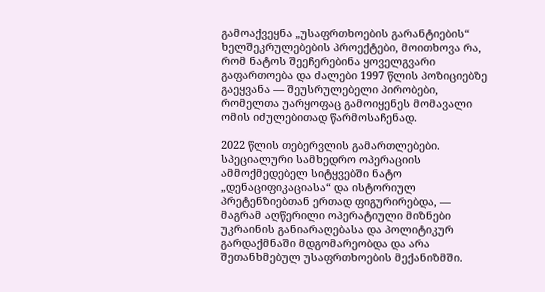გამოაქვეყნა „უსაფრთხოების გარანტიების“ ხელშეკრულებების პროექტები, მოითხოვა რა, რომ ნატოს შეეჩერებინა ყოველგვარი გაფართოება და ძალები 1997 წლის პოზიციებზე გაეყვანა — შეუსრულებელი პირობები, რომელთა უარყოფაც გამოიყენეს მომავალი ომის იძულებითად წარმოსაჩენად.

2022 წლის თებერვლის გამართლებები. სპეციალური სამხედრო ოპერაციის ამმოქმედებელ სიტყვებში ნატო „დენაციფიკაციასა“ და ისტორიულ პრეტენზიებთან ერთად ფიგურირებდა, — მაგრამ აღწერილი ოპერატიული მიზნები უკრაინის განიარაღებასა და პოლიტიკურ გარდაქმნაში მდგომარეობდა და არა შეთანხმებულ უსაფრთხოების მექანიზმში.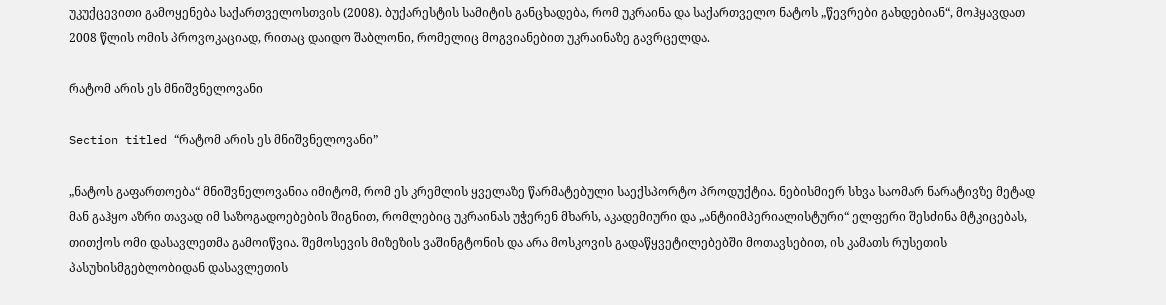უკუქცევითი გამოყენება საქართველოსთვის (2008). ბუქარესტის სამიტის განცხადება, რომ უკრაინა და საქართველო ნატოს „წევრები გახდებიან“, მოჰყავდათ 2008 წლის ომის პროვოკაციად, რითაც დაიდო შაბლონი, რომელიც მოგვიანებით უკრაინაზე გავრცელდა.

რატომ არის ეს მნიშვნელოვანი

Section titled “რატომ არის ეს მნიშვნელოვანი”

„ნატოს გაფართოება“ მნიშვნელოვანია იმიტომ, რომ ეს კრემლის ყველაზე წარმატებული საექსპორტო პროდუქტია. ნებისმიერ სხვა საომარ ნარატივზე მეტად მან გაჰყო აზრი თავად იმ საზოგადოებების შიგნით, რომლებიც უკრაინას უჭერენ მხარს, აკადემიური და „ანტიიმპერიალისტური“ ელფერი შესძინა მტკიცებას, თითქოს ომი დასავლეთმა გამოიწვია. შემოსევის მიზეზის ვაშინგტონის და არა მოსკოვის გადაწყვეტილებებში მოთავსებით, ის კამათს რუსეთის პასუხისმგებლობიდან დასავლეთის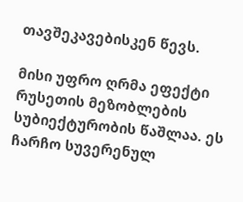თავშეკავებისკენ წევს.

მისი უფრო ღრმა ეფექტი რუსეთის მეზობლების სუბიექტურობის წაშლაა. ეს ჩარჩო სუვერენულ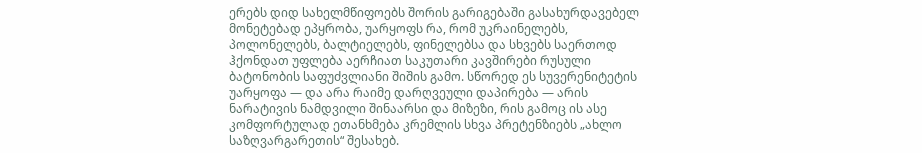ერებს დიდ სახელმწიფოებს შორის გარიგებაში გასახურდავებელ მონეტებად ეპყრობა, უარყოფს რა, რომ უკრაინელებს, პოლონელებს, ბალტიელებს, ფინელებსა და სხვებს საერთოდ ჰქონდათ უფლება აერჩიათ საკუთარი კავშირები რუსული ბატონობის საფუძვლიანი შიშის გამო. სწორედ ეს სუვერენიტეტის უარყოფა — და არა რაიმე დარღვეული დაპირება — არის ნარატივის ნამდვილი შინაარსი და მიზეზი, რის გამოც ის ასე კომფორტულად ეთანხმება კრემლის სხვა პრეტენზიებს „ახლო საზღვარგარეთის“ შესახებ.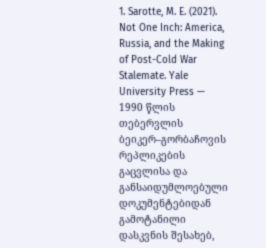1. Sarotte, M. E. (2021). Not One Inch: America, Russia, and the Making of Post-Cold War Stalemate. Yale University Press — 1990 წლის თებერვლის ბეიკერ–გორბაჩოვის რეპლიკების გაცვლისა და განსაიდუმლოებული დოკუმენტებიდან გამოტანილი დასკვნის შესახებ,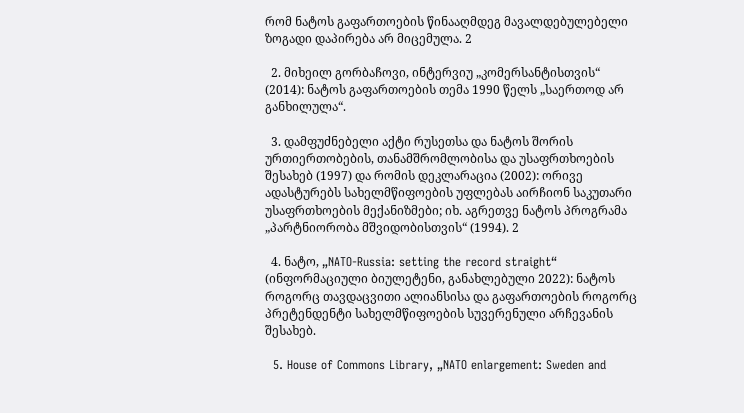რომ ნატოს გაფართოების წინააღმდეგ მავალდებულებელი ზოგადი დაპირება არ მიცემულა. 2

  2. მიხეილ გორბაჩოვი, ინტერვიუ „კომერსანტისთვის“ (2014): ნატოს გაფართოების თემა 1990 წელს „საერთოდ არ განხილულა“.

  3. დამფუძნებელი აქტი რუსეთსა და ნატოს შორის ურთიერთობების, თანამშრომლობისა და უსაფრთხოების შესახებ (1997) და რომის დეკლარაცია (2002): ორივე ადასტურებს სახელმწიფოების უფლებას აირჩიონ საკუთარი უსაფრთხოების მექანიზმები; იხ. აგრეთვე ნატოს პროგრამა „პარტნიორობა მშვიდობისთვის“ (1994). 2

  4. ნატო, „NATO-Russia: setting the record straight“ (ინფორმაციული ბიულეტენი, განახლებული 2022): ნატოს როგორც თავდაცვითი ალიანსისა და გაფართოების როგორც პრეტენდენტი სახელმწიფოების სუვერენული არჩევანის შესახებ.

  5. House of Commons Library, „NATO enlargement: Sweden and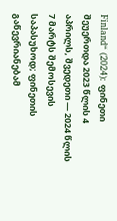Finland“ (2024): ფინეთი შეუერთდა 2023 წლის 4 აპრილს, შვედეთი — 2024 წლის 7 მარტს შემოსევის საპასუხოდ; ფინეთის გაწევრიანებამ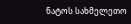ნატოს სახმელეთო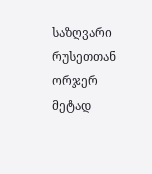საზღვარი რუსეთთან ორჯერ მეტად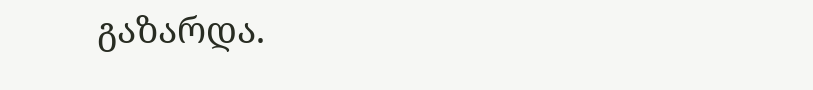გაზარდა.